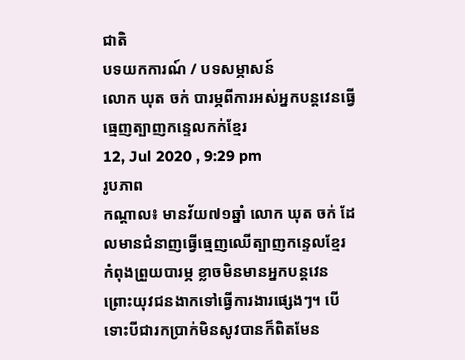ជាតិ
បទយកការណ៍ / បទសម្ភាសន៍
លោក ឃុត ចក់ បារម្ភពីការអស់អ្នកបន្តវេនធ្វើធ្មេញត្បាញកន្ទេលកក់ខ្មែរ
12, Jul 2020 , 9:29 pm
រូបភាព
កណ្ដាល៖ មានវ័យ៧១ឆ្នាំ លោក ឃុត ចក់ ដែលមានជំនាញធ្វើធ្មេញឈើត្បាញកន្ទេលខ្មែរ កំពុងព្រួយបារម្ភ ខ្លាចមិនមានអ្នកបន្តវេន ព្រោះយុវជនងាកទៅធ្វើការងារផ្សេងៗ។ បើទោះបីជារកប្រាក់មិនសូវបានក៏ពិតមែន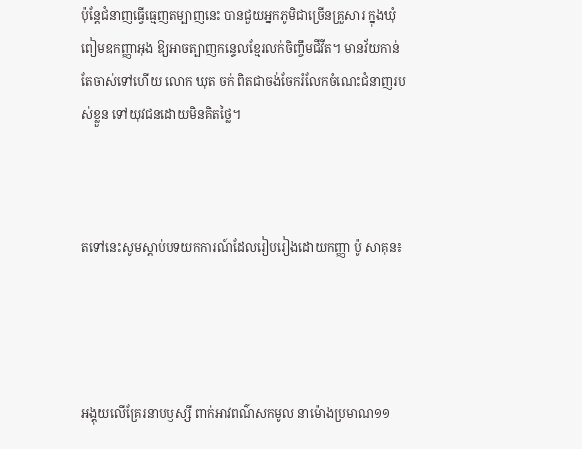ប៉ុន្តែជំនាញធ្វើធ្មេញតម្បាញនេះ បានជួយអ្នកភូមិជាច្រើនគ្រួសារ ក្នុងឃុំពៀមឧកញ្ញាអុង ឱ្យអាចត្បាញកន្ទេលខ្មែរលក់ចិញ្ចឹមជីវីត។ មានវ័យកាន់តែចាស់ទៅហើយ លោក ឃុត ចក់ ពិតជាចង់ចែករំលែកចំណេះជំនាញរបស់ខ្លួន ទៅយុវជនដោយមិនគិតថ្លៃ។



តទៅនេះសូមស្ដាប់បទយកការណ៍ដែលរៀបរៀងដោយកញ្ញា ប៉ូ សាគុន៖




អង្គុយលើគ្រែរនាបឫស្សី ពាក់អាវពណ៌សកមូល នាម៉ោងប្រមាណ១១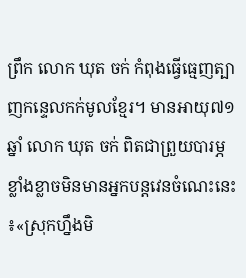ព្រឹក លោក ឃុត ចក់ កំពុងធ្វើធ្មេញត្បាញកន្ទេលកក់មូលខ្មែរ។ មានអាយុ៧១ឆ្នាំ លោក ឃុត ចក់ ពិតជាព្រួយបារម្ភខ្លាំងខ្លាចមិនមានអ្នកបន្តវេនចំណេះនេះ៖«ស្រុកហ្នឹងមិ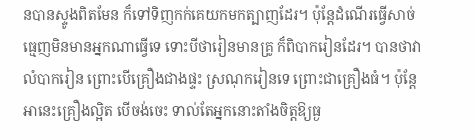នបានស្ទូងពិតមែន ក៏ទៅទិញកក់គេយកមកត្បាញដែរ។ ប៉ុន្តែដំណើរធ្វើសាច់ធ្មេញមិនមានអ្នកណាធ្វើទេ ទោះបីថារៀនមានគ្រូ ក៏ពិបាករៀនដែរ។ បានថាវាលំបាករៀន ព្រោះបើគ្រឿងជាងផ្ទះ ស្រណុករៀនទេ ព្រោះជាគ្រឿងធំ។ ប៉ុន្តែអានេះគ្រឿងល្អិត បើចង់ចេះ ទាល់តែអ្នកនោះតាំងចិត្តឱ្យធ្ង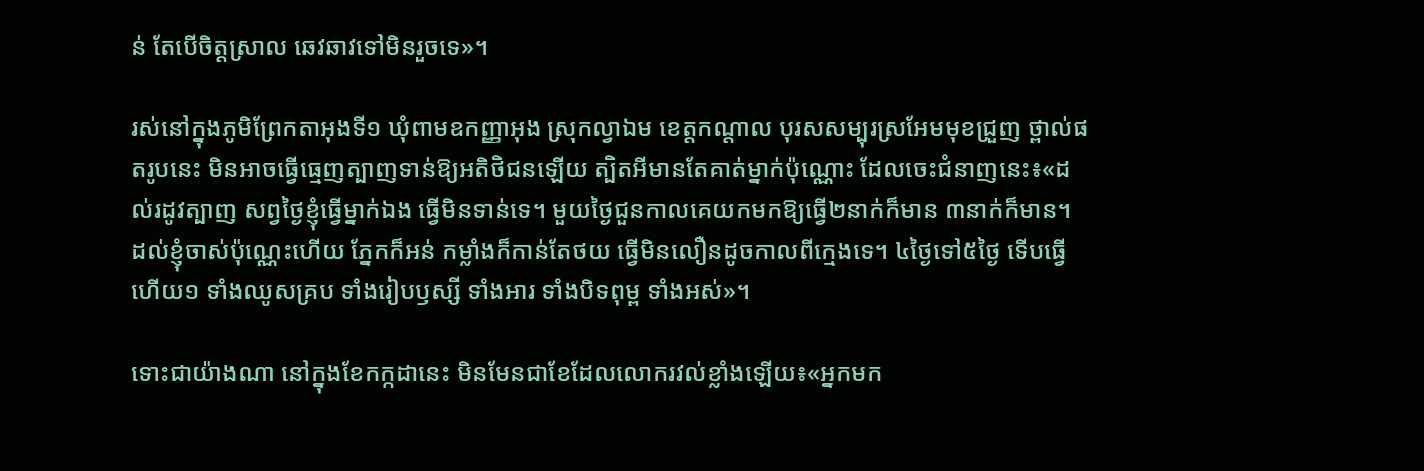ន់ តែបើចិត្តស្រាល ឆេវឆាវទៅមិនរួចទេ»។

រស់នៅក្នុងភូមិព្រែកតាអុងទី១ ឃុំពាមឧកញ្ញាអុង ស្រុកល្វាឯម ខេត្តកណ្ដាល បុរសសម្បុរស្រអែមមុខជ្រួញ ថ្ពាល់ផតរូបនេះ មិនអាចធ្វើធ្មេញត្បាញទាន់ឱ្យអតិថិជនឡើយ ត្បិតអីមានតែគាត់ម្នាក់ប៉ុណ្ណោះ ដែលចេះជំនាញនេះ៖«ដល់រដូវត្បាញ សព្វថ្ងៃខ្ញុំធ្វើម្នាក់ឯង ធ្វើមិនទាន់ទេ។ មួយថ្ងៃជួនកាលគេយកមកឱ្យធ្វើ២នាក់ក៏មាន ៣នាក់ក៏មាន។ ដល់ខ្ញុំចាស់ប៉ុណ្ណេះហើយ ភ្នែកក៏អន់ កម្លាំងក៏កាន់តែថយ ធ្វើមិនលឿនដូចកាលពីក្មេងទេ។ ៤ថ្ងៃទៅ៥ថ្ងៃ ទើបធ្វើហើយ១ ទាំងឈូសគ្រប ទាំងរៀបឫស្សី ទាំងអារ ទាំងបិទពុម្ព ទាំងអស់»។

ទោះជាយ៉ាងណា នៅក្នុងខែកក្កដានេះ មិនមែនជាខែដែលលោករវល់ខ្លាំងឡើយ៖«អ្នកមក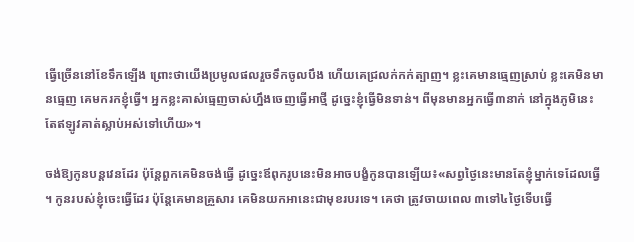ធ្វើច្រើននៅខែទឹកឡើង ព្រោះថាយើងប្រមូលផលរួចទឹកចូលបឹង ហើយគេជ្រលក់កក់ត្បាញ។ ខ្លះគេមានធ្មេញស្រាប់ ខ្លះគេមិនមានធ្មេញ គេមករកខ្ញុំធ្វើ។ អ្នកខ្លះគាស់ធ្មេញចាស់ហ្នឹងចេញធ្វើអាថ្មី ដូច្នេះខ្ញុំធ្វើមិនទាន់។ ពីមុនមានអ្នកធ្វើ៣នាក់ នៅក្នុងភូមិនេះ តែឥឡូវគាត់ស្លាប់អស់ទៅហើយ»។

ចង់ឱ្យកូនបន្តវេនដែរ ប៉ុន្តែពួកគេមិនចង់ធ្វើ ដូច្នេះឪពុករូបនេះមិនអាចបង្ខំកូនបានឡើយ៖«សព្វថ្ងៃនេះមានតែខ្ញុំម្នាក់ទេដែលធ្វើ។ កូនរបស់ខ្ញុំចេះធ្វើដែរ ប៉ុន្តែគេមានគ្រួសារ គេមិនយកអានេះជាមុខរបរទេ។ គេថា ត្រូវចាយពេល ៣ទៅ៤ថ្ងៃទើបធ្វើ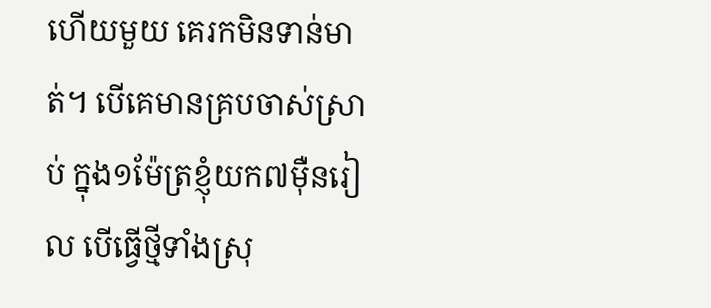ហើយមួយ គេរកមិនទាន់មាត់។ បើគេមានគ្របចាស់ស្រាប់ ក្នុង១ម៉ែត្រខ្ញុំយក៧ម៉ឺនរៀល បើធ្វើថ្មីទាំងស្រុ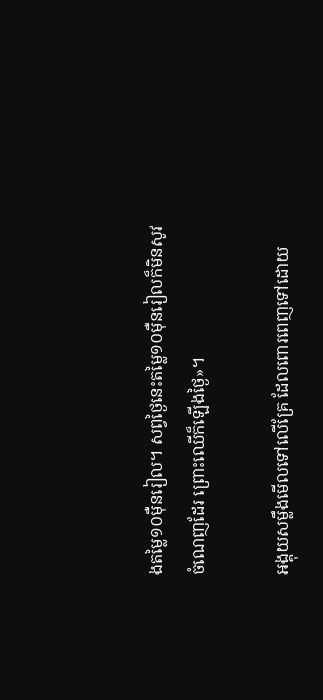ងតម្លៃ១០ម៉ឺនរៀល។ សព្វថ្ងៃនេះតម្លៃ១០ម៉ឺនរៀលក៏មិនសូវចំណេញដែរ ព្រោះឈើក៏ឡើងថ្ងៃ»។

អង្គុយសម្លឹងមើលទៅលើគ្រែ ដែលពោរពេញទៅដោយ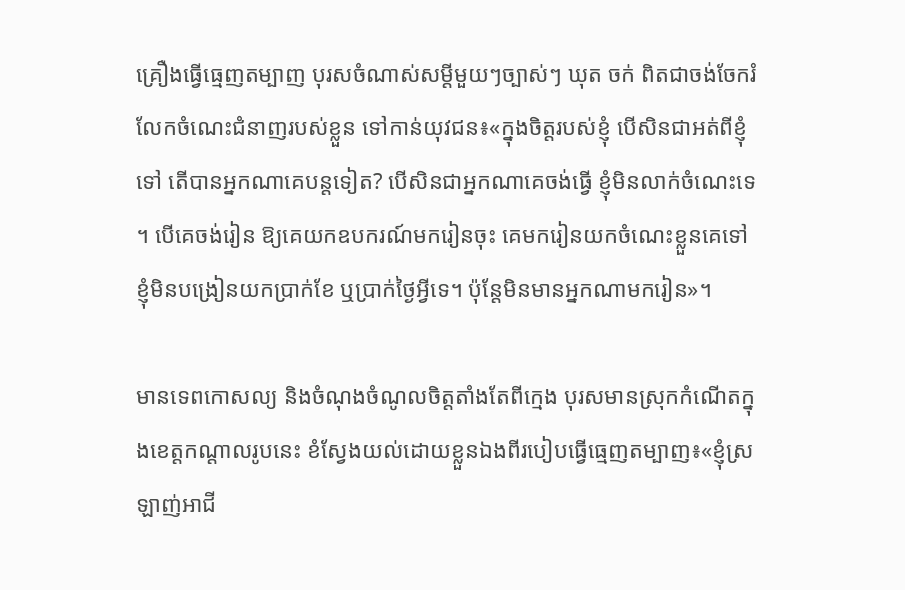គ្រឿងធ្វើធ្មេញតម្បាញ បុរសចំណាស់សម្តីមួយៗច្បាស់ៗ ឃុត ចក់ ពិតជាចង់ចែករំលែកចំណេះជំនាញរបស់ខ្លួន ទៅកាន់យុវជន៖«ក្នុងចិត្តរបស់ខ្ញុំ បើសិនជាអត់ពីខ្ញុំទៅ តើបានអ្នកណាគេបន្តទៀត? បើសិនជាអ្នកណាគេចង់ធ្វើ ខ្ញុំមិនលាក់ចំណេះទេ។ បើគេចង់រៀន ឱ្យគេយកឧបករណ៍មករៀនចុះ គេមករៀនយកចំណេះខ្លួនគេទៅ ខ្ញុំមិនបង្រៀនយកប្រាក់ខែ ឬប្រាក់ថ្ងៃអ្វីទេ។ ប៉ុន្តែមិនមានអ្នកណាមករៀន»។

មានទេពកោសល្យ និងចំណុងចំណូលចិត្តតាំងតែពីក្មេង បុរសមានស្រុកកំណើតក្នុងខេត្តកណ្ដាលរូបនេះ ខំស្វែងយល់ដោយខ្លួនឯងពីរបៀបធ្វើធ្មេញតម្បាញ៖«ខ្ញុំស្រឡាញ់អាជី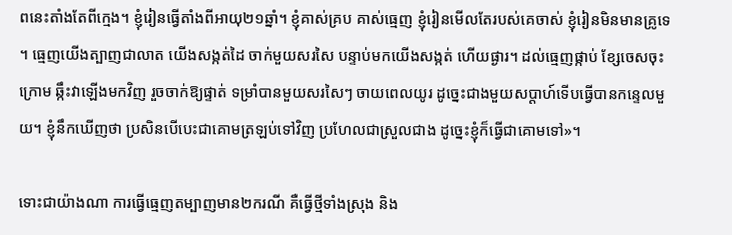ពនេះតាំងតែពីក្មេង។ ខ្ញុំរៀនធ្វើតាំងពីអាយុ២១ឆ្នាំ។ ខ្ញុំគាស់គ្រប គាស់ធ្មេញ ខ្ញុំរៀនមើលតែរបស់គេចាស់ ខ្ញុំរៀនមិនមានគ្រូទេ។ ធ្មេញយើងត្បាញជាលាត យើងសង្កត់ដៃ ចាក់មួយសរសៃ បន្ទាប់មកយើងសង្កត់ ហើយផ្ងារ។ ដល់ធ្មេញផ្កាប់ ខ្សែចេសចុះក្រោម ឆ្កឹះវាឡើងមកវិញ រួចចាក់ឱ្យផ្ទាត់ ទម្រាំបានមួយសរសៃៗ ចាយពេលយូរ ដូច្នេះជាងមួយសប្ដាហ៍ទើបធ្វើបានកន្ទេលមួយ។ ខ្ញុំនឹកឃើញថា ប្រសិនបើបេះជាគោមត្រឡប់ទៅវិញ ប្រហែលជាស្រួលជាង ដូច្នេះខ្ញុំក៏ធ្វើជាគោមទៅ»។

ទោះជាយ៉ាងណា ការធ្វើធ្មេញតម្បាញមាន២ករណី គឺធ្វើថ្មីទាំងស្រុង និង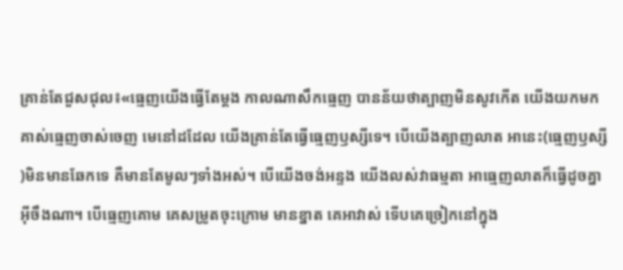គ្រាន់តែជួសជុល៖«ធ្មេញយើងធ្វើតែម្ដង កាលណាសឹកធ្មេញ បានន័យថាត្បាញមិនសូវកើត យើងយកមកគាស់ធ្មេញចាស់ចេញ មេនៅដដែល យើងគ្រាន់តែធ្វើធ្មេញឫស្សីទេ។ បើយើងត្បាញលាត អានេះ(ធ្មេញឫស្សី)មិនមានឆែកទេ គឺមានតែមូលៗទាំងអស់។ បើយើងចង់អន្ទង យើងលស់វាធម្មតា អាធ្មេញលាតក៏ធ្វើដូចគ្នាអ៊ីចឹងណា។ បើធ្មេញគោម គេសម្រូតចុះក្រោម មានខ្នាត គេអាវាស់ ទើបគេច្រៀកនៅក្នុង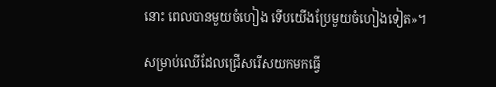នោះ ពេលបានមួយចំហៀង ទើបយើងប្រែមួយចំហៀងទៀត»។

សម្រាប់ឈើដែលជ្រើសរើសយកមកធ្វើ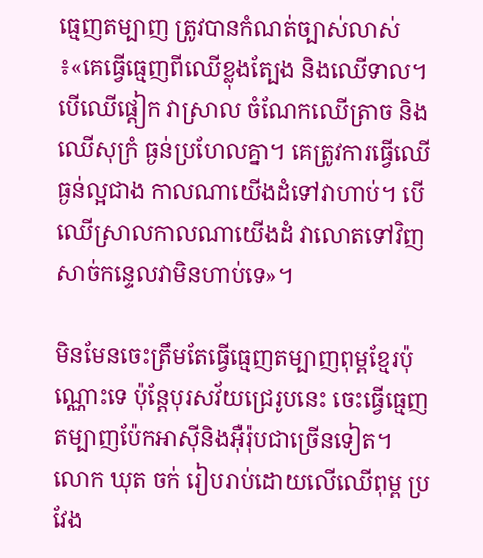ធ្មេញតម្បាញ ត្រូវបានកំណត់ច្បាស់លាស់៖«គេធ្វើធ្មេញពីឈើខ្លុងត្បែង និងឈើទាល។ បើឈើផ្ដៀក វាស្រាល ចំណែកឈើត្រាច និងឈើសុក្រំ ធ្ងន់ប្រហែលគ្នា។ គេត្រូវការធ្វើឈើធ្ងន់ល្អជាង កាលណាយើងដំទៅវាហាប់។ បើឈើស្រាលកាលណាយើងដំ វាលោតទៅវិញ សាច់កន្ទេលវាមិនហាប់ទេ»។

មិនមែនចេះត្រឹមតែធ្វើធ្មេញតម្បាញពុម្ពខ្មែរប៉ុណ្ណោះទេ ប៉ុន្តែបុរសវ័យជ្រេរូបនេះ ចេះធ្វើធ្មេញតម្បាញប៉ែកអាស៊ីនិងអ៊ឺរ៉ុបជាច្រើនទៀត។ លោក ឃុត ចក់ រៀបរាប់ដោយលើឈើពុម្ព ប្រវែង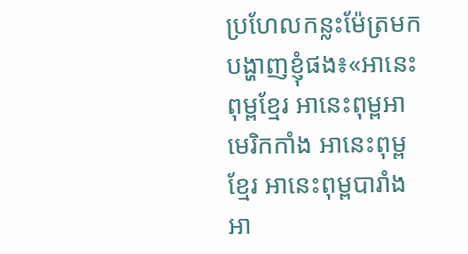ប្រហែលកន្លះម៉ែត្រមក បង្ហាញខ្ញុំផង៖«អានេះពុម្ពខ្មែរ អានេះពុម្ពអាមេរិកកាំង អានេះពុម្ពខ្មែរ អានេះពុម្ពបារាំង អា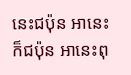នេះជប៉ុន អានេះក៏ជប៉ុន អានេះពុ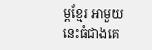ម្ពខ្មែរ អាមួយនេះធំជាងគេ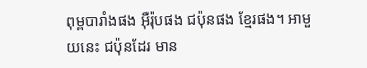ពុម្ពបារាំងផង អ៊ឺរ៉ុបផង ជប៉ុនផង ខ្មែរផង។ អាមួយនេះ ជប៉ុនដែរ មាន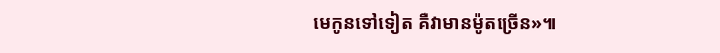មេកូនទៅទៀត គឺវាមានម៉ូតច្រើន»៕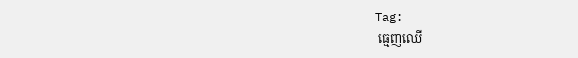Tag:
 ធ្មេញឈើ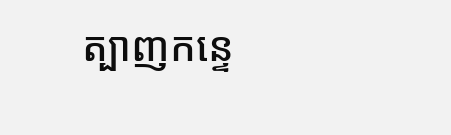ត្បាញកន្ទេ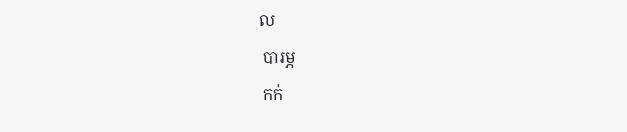ល
 បារម្ភ
 កក់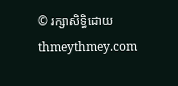© រក្សាសិទ្ធិដោយ thmeythmey.com